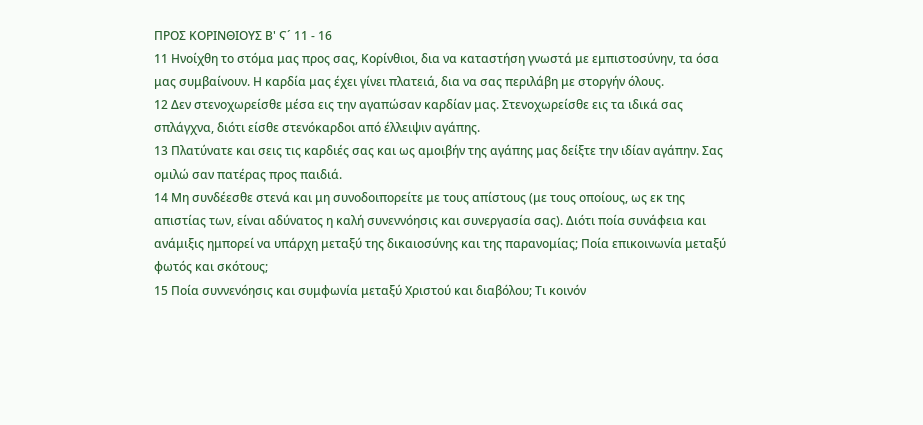ΠΡΟΣ ΚΟΡΙΝΘΙΟΥΣ Β' Ϛ´ 11 - 16
11 Ηνοίχθη το στόμα μας προς σας, Κορίνθιοι, δια να καταστήση γνωστά με εμπιστοσύνην, τα όσα μας συμβαίνουν. Η καρδία μας έχει γίνει πλατειά, δια να σας περιλάβη με στοργήν όλους.
12 Δεν στενοχωρείσθε μέσα εις την αγαπώσαν καρδίαν μας. Στενοχωρείσθε εις τα ιδικά σας σπλάγχνα, διότι είσθε στενόκαρδοι από έλλειψιν αγάπης.
13 Πλατύνατε και σεις τις καρδιές σας και ως αμοιβήν της αγάπης μας δείξτε την ιδίαν αγάπην. Σας ομιλώ σαν πατέρας προς παιδιά.
14 Μη συνδέεσθε στενά και μη συνοδοιπορείτε με τους απίστους (με τους οποίους, ως εκ της απιστίας των, είναι αδύνατος η καλή συνεννόησις και συνεργασία σας). Διότι ποία συνάφεια και ανάμιξις ημπορεί να υπάρχη μεταξύ της δικαιοσύνης και της παρανομίας; Ποία επικοινωνία μεταξύ φωτός και σκότους;
15 Ποία συννενόησις και συμφωνία μεταξύ Χριστού και διαβόλου; Τι κοινόν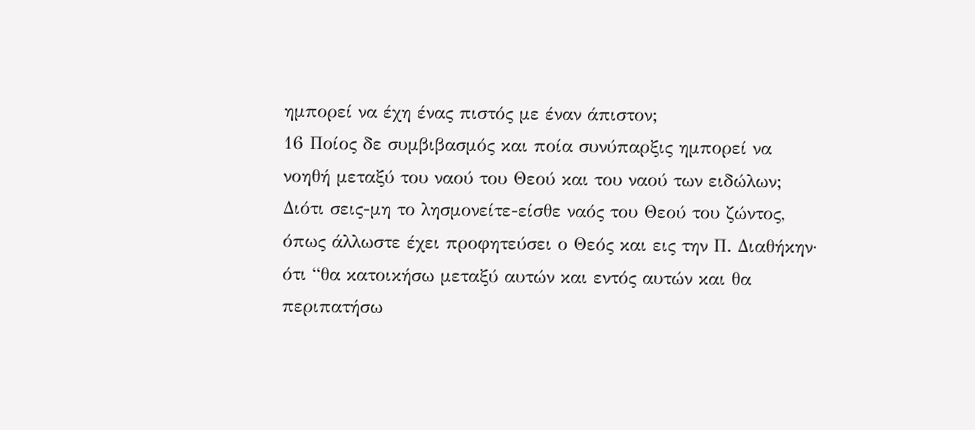ημπορεί να έχη ένας πιστός με έναν άπιστον;
16 Ποίος δε συμβιβασμός και ποία συνύπαρξις ημπορεί να νοηθή μεταξύ του ναού του Θεού και του ναού των ειδώλων; Διότι σεις-μη το λησμονείτε-είσθε ναός του Θεού του ζώντος, όπως άλλωστε έχει προφητεύσει ο Θεός και εις την Π. Διαθήκην· ότι “θα κατοικήσω μεταξύ αυτών και εντός αυτών και θα περιπατήσω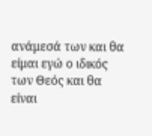ανάμεσά των και θα είμαι εγώ ο ιδικός των Θεός και θα είναι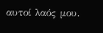αυτοί λαός μου.